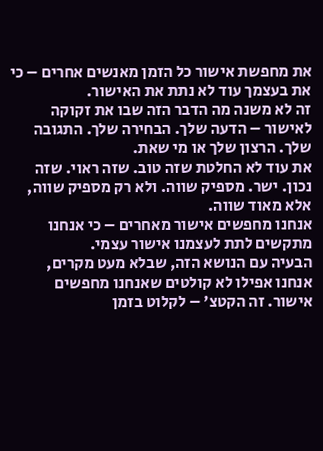את מחפשת אישור כל הזמן מאנשים אחרים – כי את בעצמך עוד לא נתת את האישור.
זה לא משנה מה הדבר הזה שבו את זקוקה לאישור – הדעה שלך. הבחירה שלך. התגובה שלך. הרצון שלך או מי שאת.
את עוד לא החלטת שזה טוב. שזה ראוי. שזה נכון. ישר. מספיק שווה. ולא רק מספיק שווה, אלא מאוד שווה.
אנחנו מחפשים אישור מאחרים – כי אנחנו מתקשים לתת לעצמנו אישור עצמי.
הבעיה עם הנושא הזה, שבלא מעט מקרים, אנחנו אפילו לא קולטים שאנחנו מחפשים אישור. זה הקטצ' – לקלוט בזמן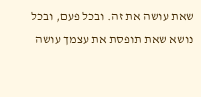שאת עושה את זה. ובכל פעם, ובכל נושא שאת תופסת את עצמך עושה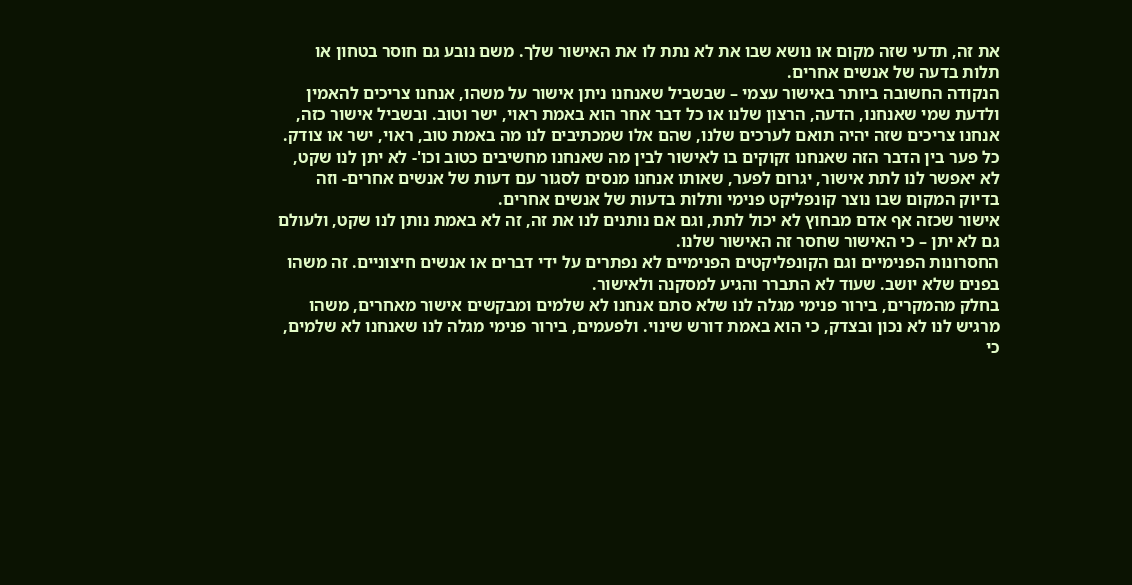את זה, תדעי שזה מקום או נושא שבו את לא נתת לו את האישור שלך. משם נובע גם חוסר בטחון או תלות בדעה של אנשים אחרים.
הנקודה החשובה ביותר באישור עצמי – שבשביל שאנחנו ניתן אישור על משהו, אנחנו צריכים להאמין ולדעת שמי שאנחנו, הדעה, הרצון שלנו או כל דבר אחר הוא באמת ראוי, ישר וטוב. ובשביל אישור כזה, אנחנו צריכים שזה יהיה תואם לערכים שלנו, שהם אלו שמכתיבים לנו מה באמת טוב, ראוי, ישר או צודק.
כל פער בין הדבר הזה שאנחנו זקוקים בו לאישור לבין מה שאנחנו מחשיבים כטוב וכו'- לא יתן לנו שקט, לא יאפשר לנו לתת אישור, יגרום לפער, שאותו אנחנו מנסים לסגור עם דעות של אנשים אחרים- וזה בדיוק המקום שבו נוצר קונפליקט פנימי ותלות בדעות של אנשים אחרים.
אישור שכזה אף אדם מבחוץ לא יכול לתת, וגם אם נותנים לנו את זה, זה לא באמת נותן לנו שקט, ולעולם גם לא יתן – כי האישור שחסר זה האישור שלנו.
החסרונות הפנימיים וגם הקונפליקטים הפנימיים לא נפתרים על ידי דברים או אנשים חיצוניים. זה משהו בפנים שלא יושב. שעוד לא התברר והגיע למסקנה ולאישור.
בחלק מהמקרים, בירור פנימי מגלה לנו שלא סתם אנחנו לא שלמים ומבקשים אישור מאחרים, משהו מרגיש לנו לא נכון ובצדק, כי הוא באמת דורש שינוי. ולפעמים, בירור פנימי מגלה לנו שאנחנו לא שלמים, כי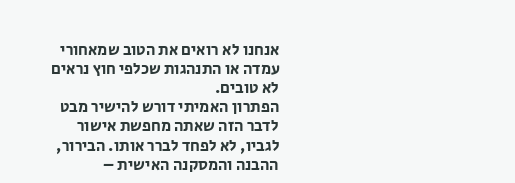אנחנו לא רואים את הטוב שמאחורי עמדה או התנהגות שכלפי חוץ נראים לא טובים.
הפתרון האמיתי דורש להישיר מבט לדבר הזה שאתה מחפשת אישור לגביו, לא לפחד לברר אותו. הבירור, ההבנה והמסקנה האישית –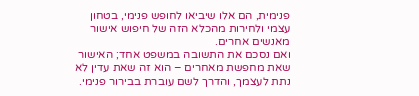פנימית, הם אלו שיביאו לחופש פנימי, בטחון עצמי ולחירות מהכלא הזה של חיפוש אישור מאנשים אחרים.
ואם נסכם את התשובה במשפט אחד; האישור שאת מחפשת מאחרים – הוא זה שאת עדין לא נתת לעצמך, והדרך לשם עוברת בבירור פנימי.